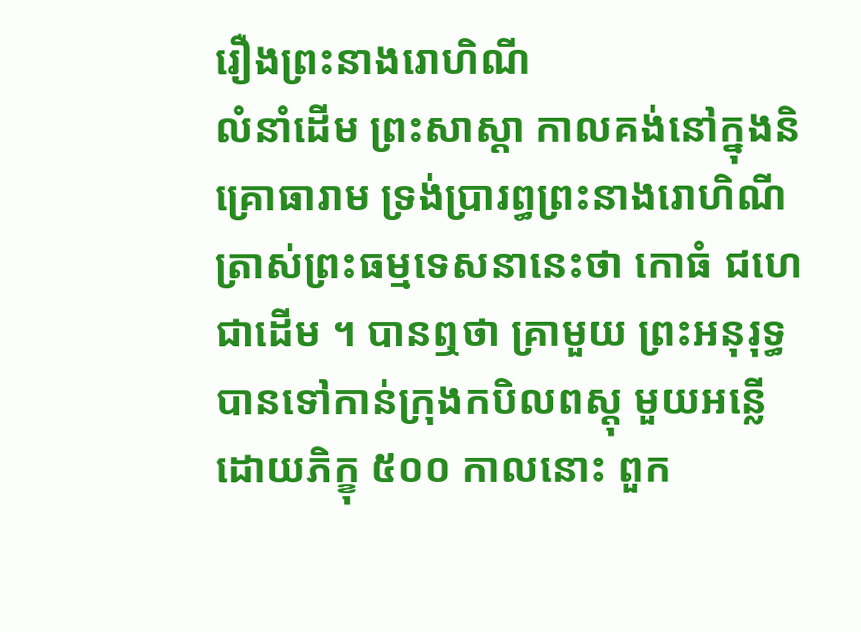រឿងព្រះនាងរោហិណី
លំនាំដើម ព្រះសាស្តា កាលគង់នៅក្នុងនិគ្រោធារាម ទ្រង់ប្រារព្ធព្រះនាងរោហិណី ត្រាស់ព្រះធម្មទេសនានេះថា កោធំ ជហេ ជាដើម ។ បានឮថា គ្រាមួយ ព្រះអនុរុទ្ធបានទៅកាន់ក្រុងកបិលពស្តុ មួយអន្លើ ដោយភិក្ខុ ៥០០ កាលនោះ ពួក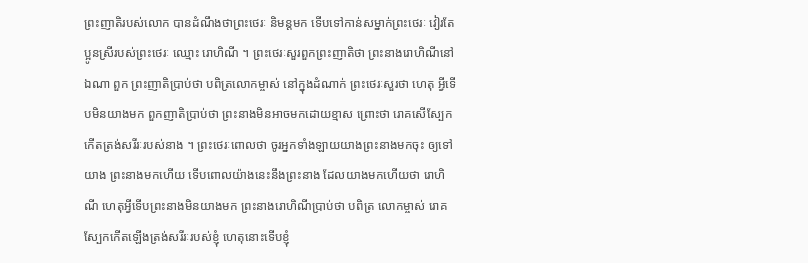ព្រះញាតិរបស់លោក បានដំណឹងថាព្រះថេរៈ និមន្តមក ទើបទៅកាន់សម្នាក់ព្រះថេរៈ វៀរតែប្អូនស្រីរបស់ព្រះថេរៈ ឈ្មោះ រោហិណី ។ ព្រះថេរៈសួរពួកព្រះញាតិថា ព្រះនាងរោហិណីនៅឯណា ពួក ព្រះញាតិប្រាប់ថា បពិត្រលោកម្ចាស់ នៅក្នុងដំណាក់ ព្រះថេរៈសួរថា ហេតុ អ្វីទើបមិនយាងមក ពួកញាតិប្រាប់ថា ព្រះនាងមិនអាចមកដោយខ្មាស ព្រោះថា រោគសើស្បែកកើតត្រង់សរីរៈរបស់នាង ។ ព្រះថេរៈពោលថា ចូរអ្នកទាំងឡាយយាងព្រះនាងមកចុះ ឲ្យទៅយាង ព្រះនាងមកហើយ ទើបពោលយ៉ាងនេះនឹងព្រះនាង ដែលយាងមកហើយថា រោហិណី ហេតុអ្វីទើបព្រះនាងមិនយាងមក ព្រះនាងរោហិណីប្រាប់ថា បពិត្រ លោកម្ចាស់ រោគស្បែកកើតឡើងត្រង់សរីរៈរបស់ខ្ញុំ ហេតុនោះទើបខ្ញុំ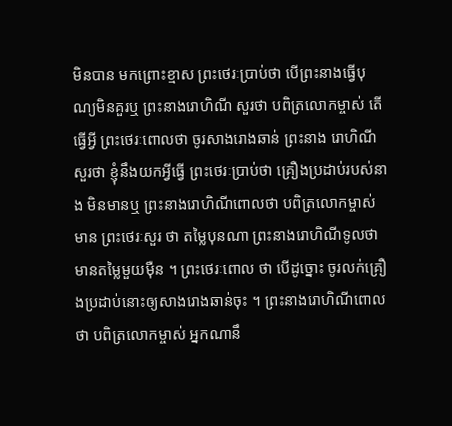មិនបាន មកព្រោះខ្មាស ព្រះថេរៈប្រាប់ថា បើព្រះនាងធ្វើបុណ្យមិនគួរឬ ព្រះនាងរោហិណី សួរថា បពិត្រលោកម្ចាស់ តើធ្វើអ្វី ព្រះថេរៈពោលថា ចូរសាងរោងឆាន់ ព្រះនាង រោហិណីសួរថា ខ្ញុំនឹងយកអ្វីធ្វើ ព្រះថេរៈប្រាប់ថា គ្រឿងប្រដាប់របស់នាង មិនមានឬ ព្រះនាងរោហិណីពោលថា បពិត្រលោកម្ចាស់ មាន ព្រះថេរៈសួរ ថា តម្លៃបុនណា ព្រះនាងរោហិណីទូលថា មានតម្លៃមួយម៉ឺន ។ ព្រះថេរៈពោល ថា បើដូច្នោះ ចូរលក់គ្រឿងប្រដាប់នោះឲ្យសាងរោងឆាន់ចុះ ។ ព្រះនាងរោហិណីពោលថា បពិត្រលោកម្ចាស់ អ្នកណានឹ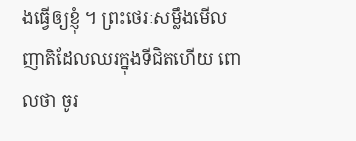ងធ្វើឲ្យខ្ញុំ ។ ព្រះថេរៈសម្លឹងមើលញាតិដែលឈរក្នុងទីជិតហើយ ពោលថា ចូរ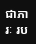ជាភារៈ រប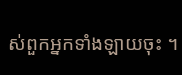ស់ពួកអ្នកទាំងឡាយចុះ ។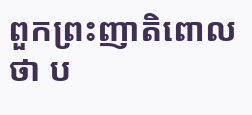ពួកព្រះញាតិពោលថា ប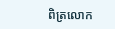ពិត្រលោក